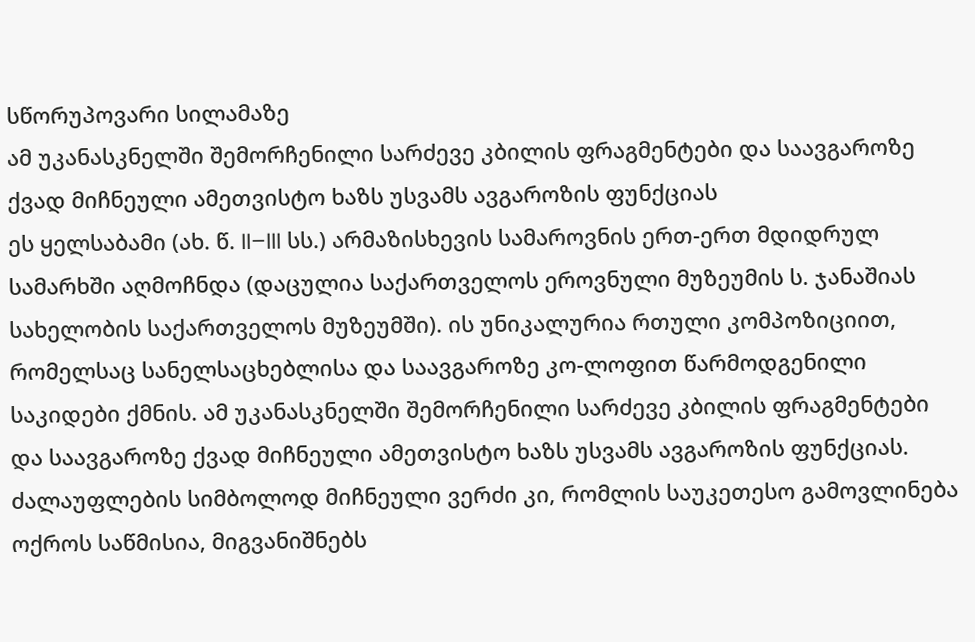სწორუპოვარი სილამაზე
ამ უკანასკნელში შემორჩენილი სარძევე კბილის ფრაგმენტები და საავგაროზე ქვად მიჩნეული ამეთვისტო ხაზს უსვამს ავგაროზის ფუნქციას
ეს ყელსაბამი (ახ. წ. II–III სს.) არმაზისხევის სამაროვნის ერთ-ერთ მდიდრულ სამარხში აღმოჩნდა (დაცულია საქართველოს ეროვნული მუზეუმის ს. ჯანაშიას სახელობის საქართველოს მუზეუმში). ის უნიკალურია რთული კომპოზიციით, რომელსაც სანელსაცხებლისა და საავგაროზე კო-ლოფით წარმოდგენილი საკიდები ქმნის. ამ უკანასკნელში შემორჩენილი სარძევე კბილის ფრაგმენტები და საავგაროზე ქვად მიჩნეული ამეთვისტო ხაზს უსვამს ავგაროზის ფუნქციას. ძალაუფლების სიმბოლოდ მიჩნეული ვერძი კი, რომლის საუკეთესო გამოვლინება ოქროს საწმისია, მიგვანიშნებს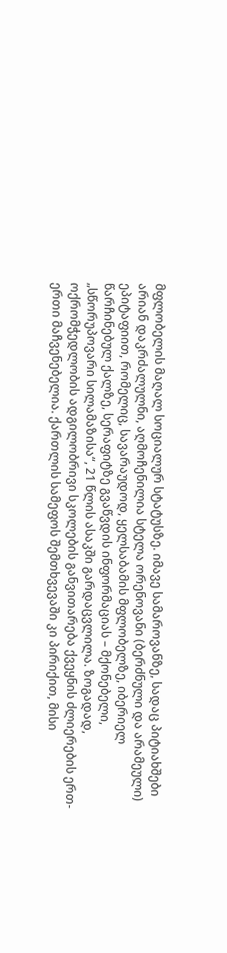მფლობელის მაღალ სოციალურ სტატუსზე. იმავე სამაროვანზე, სადაც პიტიახშები არიან დაკრძალულნი, აღმოჩენილია სტელა ორენოვანი (ბერძნული და არამეული) ეპიტაფიით, რომელიც, სავარაუდოდ, ყელსაბამის მფლობელზე, იბერიელ წარჩინებულ ქალზე, სერაფიტზე გვაწვდის ინფორმაციას – მქონებელი, „სწორუპოვარი სილამაზისა“, 21 წლის ასაკში გარდაცვლილა. ზოგადად, ოქრომჭედლობის ადგილობრივი სკოლების განვითარება ქვეყნის ძლიერების ერთ-ერთი მაჩვენებელია. ქართლის სამეფოს შემთხვევაში კი პირიქით, მისი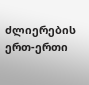ძლიერების ერთ-ერთი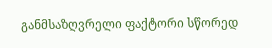განმსაზღვრელი ფაქტორი სწორედ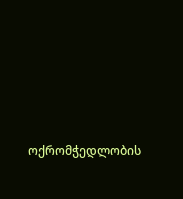ოქრომჭედლობის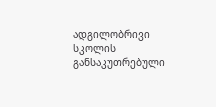ადგილობრივი სკოლის განსაკუთრებული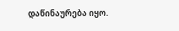დაწინაურება იყო.